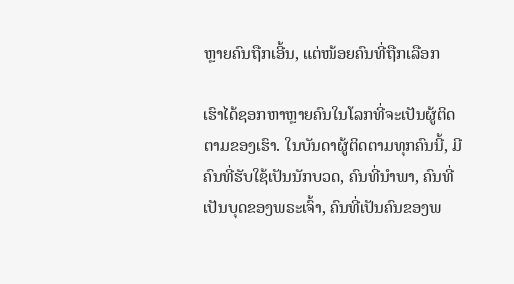ຫຼາຍຄົນຖືກເອີ້ນ, ແຕ່ໜ້ອຍຄົນທີ່ຖືກເລືອກ

ເຮົາໄດ້ຊອກຫາຫຼາຍຄົນໃນໂລກທີ່ຈະເປັນຜູ້ຕິດຕາມຂອງເຮົາ. ໃນບັນດາຜູ້ຕິດຕາມທຸກຄົນນີ້, ມີຄົນທີ່ຮັບໃຊ້ເປັນນັກບວດ, ຄົນທີ່ນໍາພາ, ຄົນທີ່ເປັນບຸດຂອງພຣະເຈົ້າ, ຄົນທີ່ເປັນຄົນຂອງພ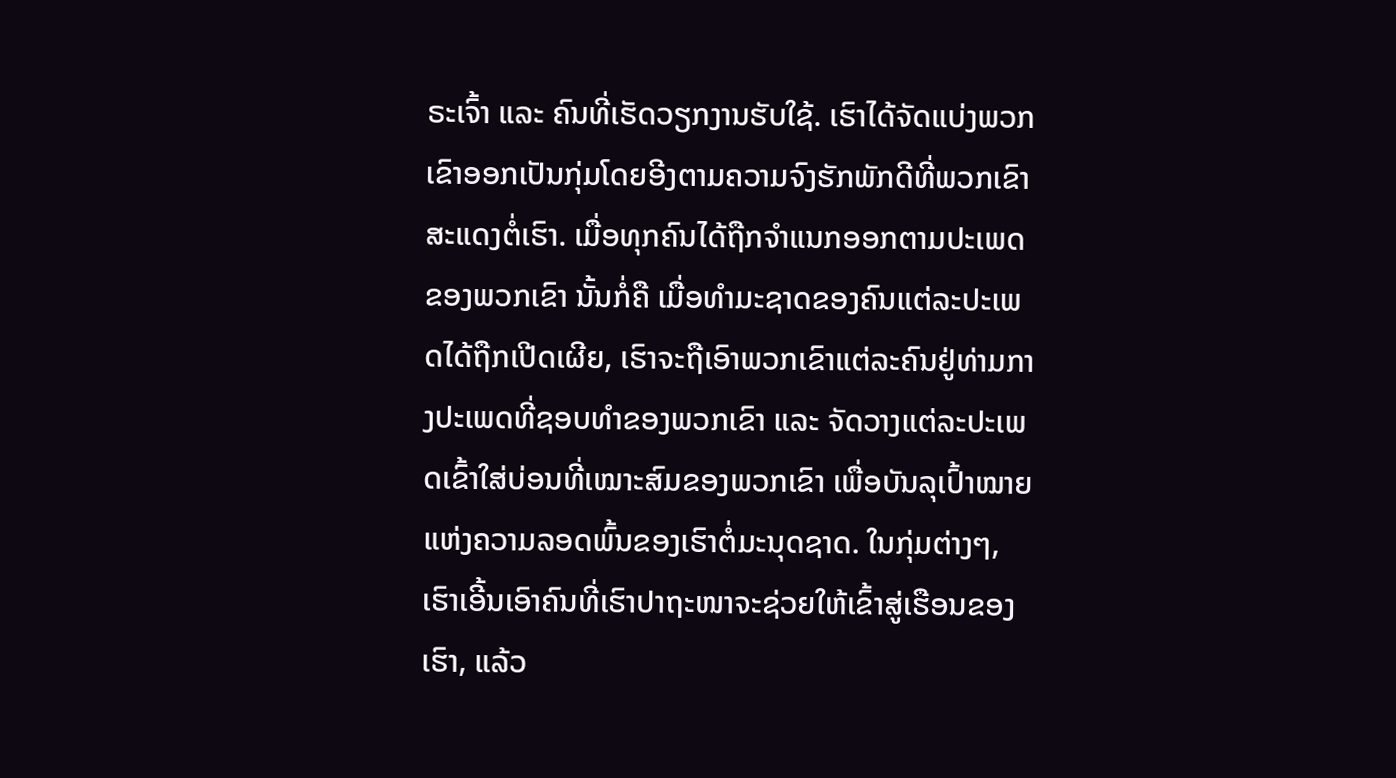ຣະເຈົ້າ ແລະ ຄົນທີ່ເຮັດວຽກງານຮັບໃຊ້. ເຮົາໄດ້ຈັດແບ່ງພວກເຂົາອອກເປັນກຸ່ມໂດຍອີງຕາມຄວາມຈົງຮັກພັກດີທີ່ພວກເຂົາສະແດງຕໍ່ເຮົາ. ເມື່ອທຸກຄົນໄດ້ຖືກຈໍາແນກອອກຕາມປະເພດຂອງພວກເຂົາ ນັ້ນກໍ່ຄື ເມື່ອທໍາມະຊາດຂອງຄົນແຕ່ລະປະເພດໄດ້ຖືກເປີດເຜີຍ, ເຮົາຈະຖືເອົາພວກເຂົາແຕ່ລະຄົນຢູ່ທ່າມກາງປະເພດທີ່ຊອບທຳຂອງພວກເຂົາ ແລະ ຈັດວາງແຕ່ລະປະເພດເຂົ້າໃສ່ບ່ອນທີ່ເໝາະສົມຂອງພວກເຂົາ ເພື່ອບັນລຸເປົ້າໝາຍແຫ່ງຄວາມລອດພົ້ນຂອງເຮົາຕໍ່ມະນຸດຊາດ. ໃນກຸ່ມຕ່າງໆ, ເຮົາເອີ້ນເອົາຄົນທີ່ເຮົາປາຖະໜາຈະຊ່ວຍໃຫ້ເຂົ້າສູ່ເຮືອນຂອງເຮົາ, ແລ້ວ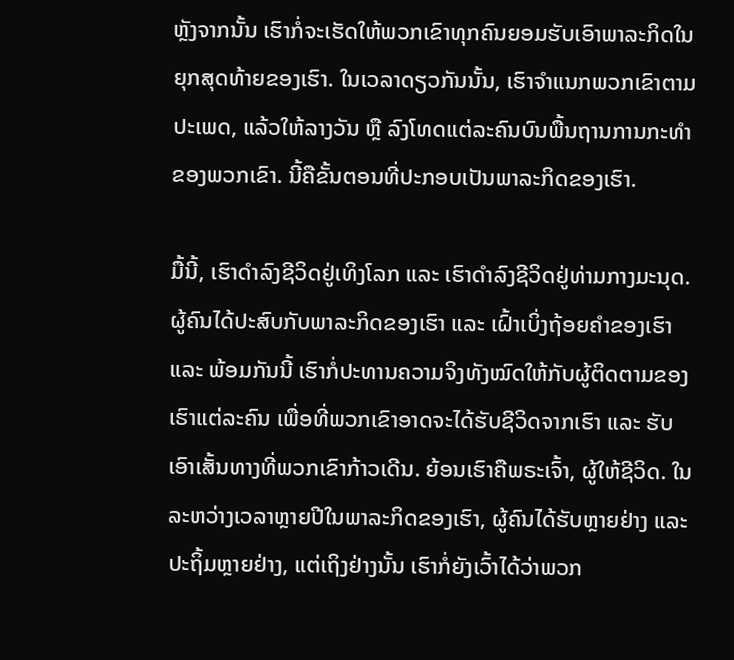ຫຼັງຈາກນັ້ນ ເຮົາກໍ່ຈະເຮັດໃຫ້ພວກເຂົາທຸກຄົນຍອມຮັບເອົາພາລະກິດໃນຍຸກສຸດທ້າຍຂອງເຮົາ. ໃນເວລາດຽວກັນນັ້ນ, ເຮົາຈໍາແນກພວກເຂົາຕາມປະເພດ, ແລ້ວໃຫ້ລາງວັນ ຫຼື ລົງໂທດແຕ່ລະຄົນບົນພື້ນຖານການກະທໍາຂອງພວກເຂົາ. ນີ້ຄືຂັ້ນຕອນທີ່ປະກອບເປັນພາລະກິດຂອງເຮົາ.

ມື້ນີ້, ເຮົາດໍາລົງຊີວິດຢູ່ເທິງໂລກ ແລະ ເຮົາດໍາລົງຊີວິດຢູ່ທ່າມກາງມະນຸດ. ຜູ້ຄົນໄດ້ປະສົບກັບພາລະກິດຂອງເຮົາ ແລະ ເຝົ້າເບິ່ງຖ້ອຍຄຳຂອງເຮົາ ແລະ ພ້ອມກັນນີ້ ເຮົາກໍ່ປະທານຄວາມຈິງທັງໝົດໃຫ້ກັບຜູ້ຕິດຕາມຂອງເຮົາແຕ່ລະຄົນ ເພື່ອທີ່ພວກເຂົາອາດຈະໄດ້ຮັບຊີວິດຈາກເຮົາ ແລະ ຮັບເອົາເສັ້ນທາງທີ່ພວກເຂົາກ້າວເດີນ. ຍ້ອນເຮົາຄືພຣະເຈົ້າ, ຜູ້ໃຫ້ຊີວິດ. ໃນລະຫວ່າງເວລາຫຼາຍປີໃນພາລະກິດຂອງເຮົາ, ຜູ້ຄົນໄດ້ຮັບຫຼາຍຢ່າງ ແລະ ປະຖິ້ມຫຼາຍຢ່າງ, ແຕ່ເຖິງຢ່າງນັ້ນ ເຮົາກໍ່ຍັງເວົ້າໄດ້ວ່າພວກ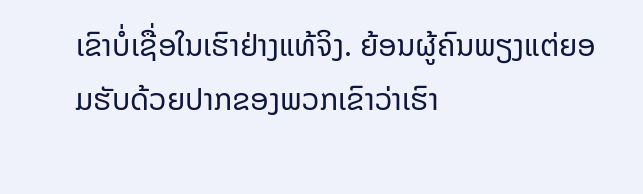ເຂົາບໍ່ເຊື່ອໃນເຮົາຢ່າງແທ້ຈິງ. ຍ້ອນຜູ້ຄົນພຽງແຕ່ຍອມຮັບດ້ວຍປາກຂອງພວກເຂົາວ່າເຮົາ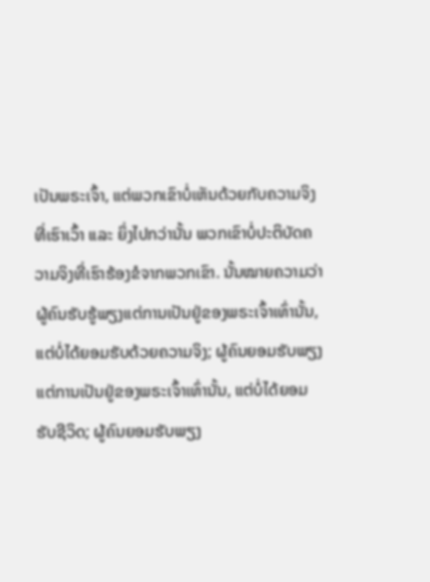ເປັນພຣະເຈົ້າ, ແຕ່ພວກເຂົາບໍ່ເຫັນດ້ວຍກັບຄວາມຈິງທີ່ເຮົາເວົ້າ ແລະ ຍິ່ງໄປກວ່ານັ້ນ ພວກເຂົາບໍ່ປະຕິບັດຄວາມຈິງທີ່ເຮົາຮ້ອງຂໍຈາກພວກເຂົາ. ນັ້ນໝາຍຄວາມວ່າ ຜູ້ຄົນຮັບຮູ້ພຽງແຕ່ການເປັນຢູ່ຂອງພຣະເຈົ້າເທົ່ານັ້ນ, ແຕ່ບໍ່ໄດ້ຍອມຮັບດ້ວຍຄວາມຈິງ; ຜູ້ຄົນຍອມຮັບພຽງແຕ່ການເປັນຢູ່ຂອງພຣະເຈົ້າເທົ່ານັ້ນ, ແຕ່ບໍ່ໄດ້ຍອມຮັບຊີວິດ; ຜູ້ຄົນຍອມຮັບພຽງ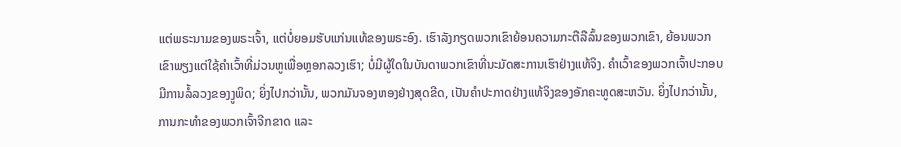ແຕ່ພຣະນາມຂອງພຣະເຈົ້າ, ແຕ່ບໍ່ຍອມຮັບແກ່ນແທ້ຂອງພຣະອົງ. ເຮົາລັງກຽດພວກເຂົາຍ້ອນຄວາມກະຕືລືລົ້ນຂອງພວກເຂົາ, ຍ້ອນພວກເຂົາພຽງແຕ່ໃຊ້ຄໍາເວົ້າທີ່ມ່ວນຫູເພື່ອຫຼອກລວງເຮົາ; ບໍ່ມີຜູ້ໃດໃນບັນດາພວກເຂົາທີ່ນະມັດສະການເຮົາຢ່າງແທ້ຈິງ. ຄໍາເວົ້າຂອງພວກເຈົ້າປະກອບມີການລໍ້ລວງຂອງງູພິດ; ຍິ່ງໄປກວ່ານັ້ນ, ພວກມັນຈອງຫອງຢ່າງສຸດຂີດ, ເປັນຄໍາປະກາດຢ່າງແທ້ຈິງຂອງອັກຄະທູດສະຫວັນ. ຍິ່ງໄປກວ່ານັ້ນ, ການກະທໍາຂອງພວກເຈົ້າຈີກຂາດ ແລະ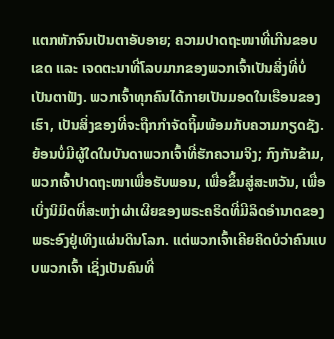ແຕກຫັກຈົນເປັນຕາອັບອາຍ; ຄວາມປາດຖະໜາທີ່ເກີນຂອບເຂດ ແລະ ເຈດຕະນາທີ່ໂລບມາກຂອງພວກເຈົ້າເປັນສິ່ງທີ່ບໍ່ເປັນຕາຟັງ. ພວກເຈົ້າທຸກຄົນໄດ້ກາຍເປັນມອດໃນເຮືອນຂອງເຮົາ, ເປັນສິ່ງຂອງທີ່ຈະຖືກກໍາຈັດຖິ້ມພ້ອມກັບຄວາມກຽດຊັງ. ຍ້ອນບໍ່ມີຜູ້ໃດໃນບັນດາພວກເຈົ້າທີ່ຮັກຄວາມຈິງ; ກົງກັນຂ້າມ, ພວກເຈົ້າປາດຖະໜາເພື່ອຮັບພອນ, ເພື່ອຂຶ້ນສູ່ສະຫວັນ, ເພື່ອເບິ່ງນິມິດທີ່ສະຫງ່າຜ່າເຜີຍຂອງພຣະຄຣິດທີ່ມີລິດອໍານາດຂອງພຣະອົງຢູ່ເທິງແຜ່ນດິນໂລກ. ແຕ່ພວກເຈົ້າເຄີຍຄິດບໍວ່າຄົນແບບພວກເຈົ້າ ເຊິ່ງເປັນຄົນທີ່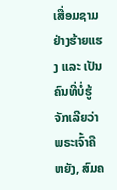ເສື່ອມຊາມຢ່າງຮ້າຍແຮງ ແລະ ເປັນຄົນທີ່ບໍ່ຮູ້ຈັກເລີຍວ່າພຣະເຈົ້າຄືຫຍັງ, ສົມຄ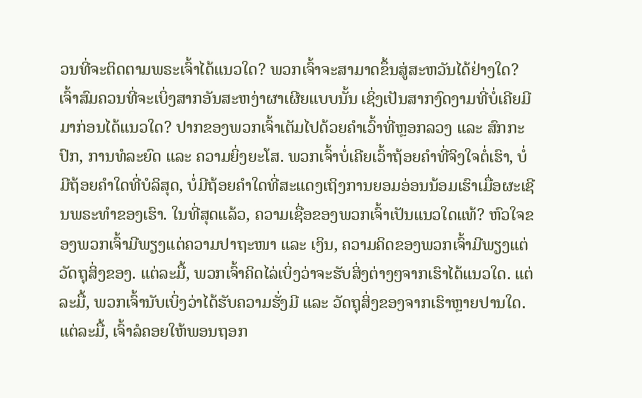ວນທີ່ຈະຕິດຕາມພຣະເຈົ້າໄດ້ແນວໃດ? ພວກເຈົ້າຈະສາມາດຂຶ້ນສູ່ສະຫວັນໄດ້ຢ່າງໃດ? ເຈົ້າສົມຄວນທີ່ຈະເບິ່ງສາກອັນສະຫງ່າຜາເຜີຍແບບນັ້ນ ເຊິ່ງເປັນສາກງົດງາມທີ່ບໍ່ເຄີຍມີມາກ່ອນໄດ້ແນວໃດ? ປາກຂອງພວກເຈົ້າເຕັມໄປດ້ວຍຄຳເວົ້າທີ່ຫຼອກລວງ ແລະ ສົກກະປົກ, ການທໍລະຍົດ ແລະ ຄວາມຍິ່ງຍະໂສ. ພວກເຈົ້າບໍ່ເຄີຍເວົ້າຖ້ອຍຄໍາທີ່ຈິງໃຈຕໍ່ເຮົາ, ບໍ່ມີຖ້ອຍຄໍາໃດທີ່ບໍລິສຸດ, ບໍ່ມີຖ້ອຍຄໍາໃດທີ່ສະແດງເຖິງການຍອມອ່ອນນ້ອມເຮົາເມື່ອຜະເຊີນພຣະທໍາຂອງເຮົາ. ໃນທີ່ສຸດແລ້ວ, ຄວາມເຊື່ອຂອງພວກເຈົ້າເປັນແນວໃດແທ້? ຫົວໃຈຂອງພວກເຈົ້າມີພຽງແຕ່ຄວາມປາຖະໜາ ແລະ ເງິນ, ຄວາມຄິດຂອງພວກເຈົ້າມີພຽງແຕ່ວັດຖຸສິ່ງຂອງ. ແຕ່ລະມື້, ພວກເຈົ້າຄິດໄລ່ເບິ່ງວ່າຈະຮັບສິ່ງຕ່າງໆຈາກເຮົາໄດ້ແນວໃດ. ແຕ່ລະມື້, ພວກເຈົ້ານັບເບິ່ງວ່າໄດ້ຮັບຄວາມຮັ່ງມີ ແລະ ວັດຖຸສິ່ງຂອງຈາກເຮົາຫຼາຍປານໃດ. ແຕ່ລະມື້, ເຈົ້າລໍຄອຍໃຫ້ພອນຖອກ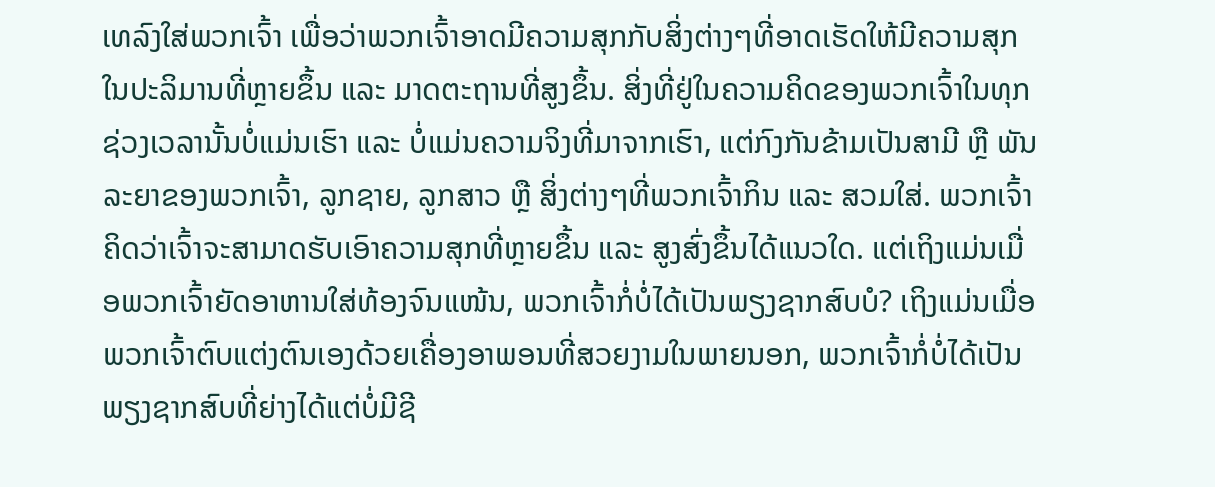ເທລົງໃສ່ພວກເຈົ້າ ເພື່ອວ່າພວກເຈົ້າອາດມີຄວາມສຸກກັບສິ່ງຕ່າງໆທີ່ອາດເຮັດໃຫ້ມີຄວາມສຸກໃນປະລິມານທີ່ຫຼາຍຂຶ້ນ ແລະ ມາດຕະຖານທີ່ສູງຂຶ້ນ. ສິ່ງທີ່ຢູ່ໃນຄວາມຄິດຂອງພວກເຈົ້າໃນທຸກຊ່ວງເວລານັ້ນບໍ່ແມ່ນເຮົາ ແລະ ບໍ່ແມ່ນຄວາມຈິງທີ່ມາຈາກເຮົາ, ແຕ່ກົງກັນຂ້າມເປັນສາມີ ຫຼື ພັນລະຍາຂອງພວກເຈົ້າ, ລູກຊາຍ, ລູກສາວ ຫຼື ສິ່ງຕ່າງໆທີ່ພວກເຈົ້າກິນ ແລະ ສວມໃສ່. ພວກເຈົ້າຄິດວ່າເຈົ້າຈະສາມາດຮັບເອົາຄວາມສຸກທີ່ຫຼາຍຂຶ້ນ ແລະ ສູງສົ່ງຂຶ້ນໄດ້ແນວໃດ. ແຕ່ເຖິງແມ່ນເມື່ອພວກເຈົ້າຍັດອາຫານໃສ່ທ້ອງຈົນແໜ້ນ, ພວກເຈົ້າກໍ່ບໍ່ໄດ້ເປັນພຽງຊາກສົບບໍ? ເຖິງແມ່ນເມື່ອພວກເຈົ້າຕົບແຕ່ງຕົນເອງດ້ວຍເຄື່ອງອາພອນທີ່ສວຍງາມໃນພາຍນອກ, ພວກເຈົ້າກໍ່ບໍ່ໄດ້ເປັນພຽງຊາກສົບທີ່ຍ່າງໄດ້ແຕ່ບໍ່ມີຊີ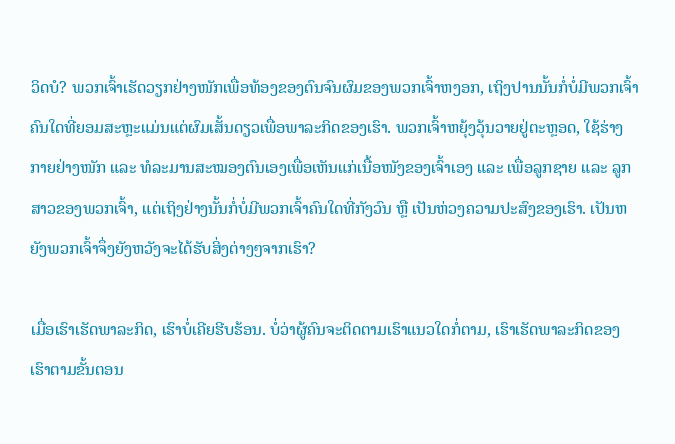ວິດບໍ? ພວກເຈົ້າເຮັດວຽກຢ່າງໜັກເພື່ອທ້ອງຂອງຕົນຈົນຜົມຂອງພວກເຈົ້າຫງອກ, ເຖິງປານນັ້ນກໍ່ບໍ່ມີພວກເຈົ້າຄົນໃດທີ່ຍອມສະຫຼະແມ່ນແຕ່ຜົມເສັ້ນດຽວເພື່ອພາລະກິດຂອງເຮົາ. ພວກເຈົ້າຫຍຸ້ງວຸ້ນວາຍຢູ່ຕະຫຼອດ, ໃຊ້ຮ່າງກາຍຢ່າງໜັກ ແລະ ທໍລະມານສະໝອງຕົນເອງເພື່ອເຫັນແກ່ເນື້ອໜັງຂອງເຈົ້າເອງ ແລະ ເພື່ອລູກຊາຍ ແລະ ລູກສາວຂອງພວກເຈົ້າ, ແຕ່ເຖິງຢ່າງນັ້ນກໍ່ບໍ່ມີພວກເຈົ້າຄົນໃດທີ່ກັງວົນ ຫຼື ເປັນຫ່ວງຄວາມປະສົງຂອງເຮົາ. ເປັນຫຍັງພວກເຈົ້າຈຶ່ງຍັງຫວັງຈະໄດ້ຮັບສິ່ງຕ່າງໆຈາກເຮົາ?

ເມື່ອເຮົາເຮັດພາລະກິດ, ເຮົາບໍ່ເຄີຍຮີບຮ້ອນ. ບໍ່ວ່າຜູ້ຄົນຈະຕິດຕາມເຮົາແນວໃດກໍ່ຕາມ, ເຮົາເຮັດພາລະກິດຂອງເຮົາຕາມຂັ້ນຕອນ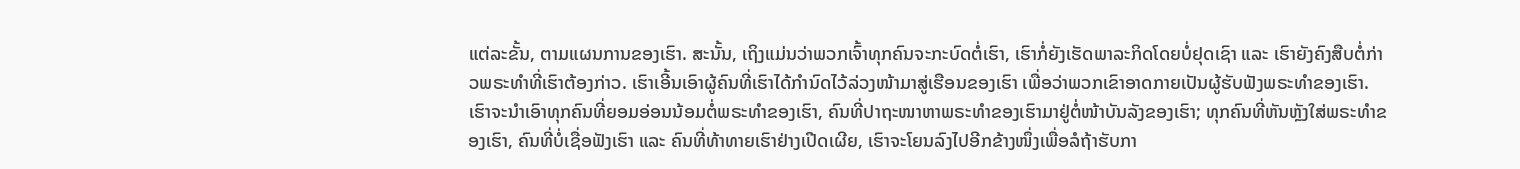ແຕ່ລະຂັ້ນ, ຕາມແຜນການຂອງເຮົາ. ສະນັ້ນ, ເຖິງແມ່ນວ່າພວກເຈົ້າທຸກຄົນຈະກະບົດຕໍ່ເຮົາ, ເຮົາກໍ່ຍັງເຮັດພາລະກິດໂດຍບໍ່ຢຸດເຊົາ ແລະ ເຮົາຍັງຄົງສືບຕໍ່ກ່າວພຣະທໍາທີ່ເຮົາຕ້ອງກ່າວ. ເຮົາເອີ້ນເອົາຜູ້ຄົນທີ່ເຮົາໄດ້ກໍານົດໄວ້ລ່ວງໜ້າມາສູ່ເຮືອນຂອງເຮົາ ເພື່ອວ່າພວກເຂົາອາດກາຍເປັນຜູ້ຮັບຟັງພຣະທໍາຂອງເຮົາ. ເຮົາຈະນໍາເອົາທຸກຄົນທີ່ຍອມອ່ອນນ້ອມຕໍ່ພຣະທຳຂອງເຮົາ, ຄົນທີ່ປາຖະໜາຫາພຣະທໍາຂອງເຮົາມາຢູ່ຕໍ່ໜ້າບັນລັງຂອງເຮົາ; ທຸກຄົນທີ່ຫັນຫຼັງໃສ່ພຣະທໍາຂອງເຮົາ, ຄົນທີ່ບໍ່ເຊື່ອຟັງເຮົາ ແລະ ຄົນທີ່ທ້າທາຍເຮົາຢ່າງເປີດເຜີຍ, ເຮົາຈະໂຍນລົງໄປອີກຂ້າງໜຶ່ງເພື່ອລໍຖ້າຮັບກາ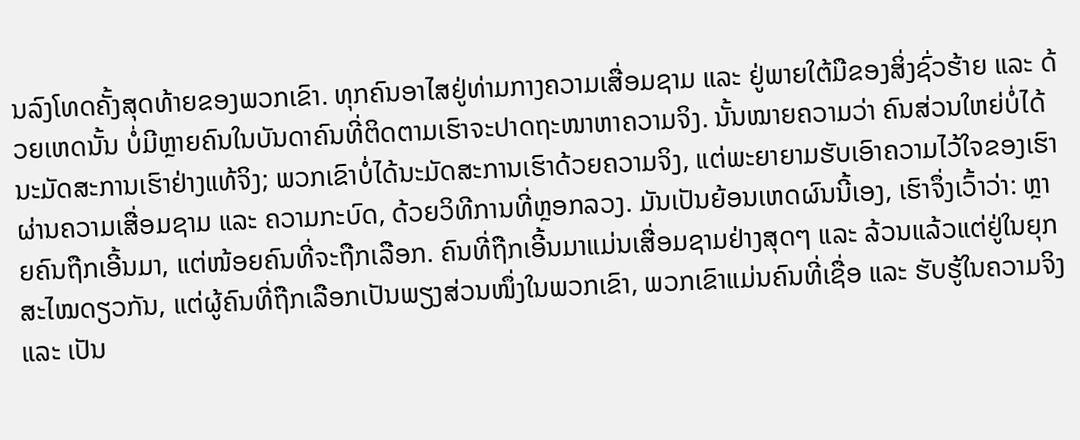ນລົງໂທດຄັ້ງສຸດທ້າຍຂອງພວກເຂົາ. ທຸກຄົນອາໄສຢູ່ທ່າມກາງຄວາມເສື່ອມຊາມ ແລະ ຢູ່ພາຍໃຕ້ມືຂອງສິ່ງຊົ່ວຮ້າຍ ແລະ ດ້ວຍເຫດນັ້ນ ບໍ່ມີຫຼາຍຄົນໃນບັນດາຄົນທີ່ຕິດຕາມເຮົາຈະປາດຖະໜາຫາຄວາມຈິງ. ນັ້ນໝາຍຄວາມວ່າ ຄົນສ່ວນໃຫຍ່ບໍ່ໄດ້ນະມັດສະການເຮົາຢ່າງແທ້ຈິງ; ພວກເຂົາບໍ່ໄດ້ນະມັດສະການເຮົາດ້ວຍຄວາມຈິງ, ແຕ່ພະຍາຍາມຮັບເອົາຄວາມໄວ້ໃຈຂອງເຮົາຜ່ານຄວາມເສື່ອມຊາມ ແລະ ຄວາມກະບົດ, ດ້ວຍວິທີການທີ່ຫຼອກລວງ. ມັນເປັນຍ້ອນເຫດຜົນນີ້ເອງ, ເຮົາຈຶ່ງເວົ້າວ່າ: ຫຼາຍຄົນຖືກເອີ້ນມາ, ແຕ່ໜ້ອຍຄົນທີ່ຈະຖືກເລືອກ. ຄົນທີ່ຖືກເອີ້ນມາແມ່ນເສື່ອມຊາມຢ່າງສຸດໆ ແລະ ລ້ວນແລ້ວແຕ່ຢູ່ໃນຍຸກສະໄໝດຽວກັນ, ແຕ່ຜູ້ຄົນທີ່ຖືກເລືອກເປັນພຽງສ່ວນໜຶ່ງໃນພວກເຂົາ, ພວກເຂົາແມ່ນຄົນທີ່ເຊື່ອ ແລະ ຮັບຮູ້ໃນຄວາມຈິງ ແລະ ເປັນ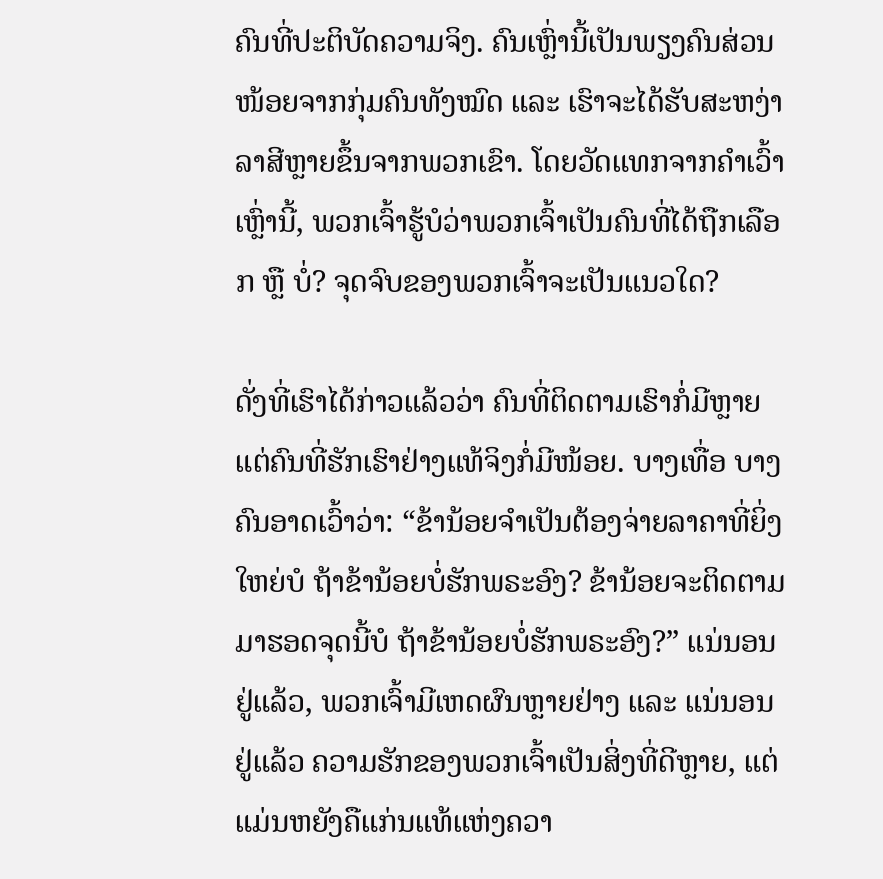ຄົນທີ່ປະຕິບັດຄວາມຈິງ. ຄົນເຫຼົ່ານີ້ເປັນພຽງຄົນສ່ວນໜ້ອຍຈາກກຸ່ມຄົນທັງໝົດ ແລະ ເຮົາຈະໄດ້ຮັບສະຫງ່າລາສີຫຼາຍຂຶ້ນຈາກພວກເຂົາ. ໂດຍວັດແທກຈາກຄໍາເວົ້າເຫຼົ່ານີ້, ພວກເຈົ້າຮູ້ບໍວ່າພວກເຈົ້າເປັນຄົນທີ່ໄດ້ຖືກເລືອກ ຫຼື ບໍ່? ຈຸດຈົບຂອງພວກເຈົ້າຈະເປັນແນວໃດ?

ດັ່ງທີ່ເຮົາໄດ້ກ່າວແລ້ວວ່າ ຄົນທີ່ຕິດຕາມເຮົາກໍ່ມີຫຼາຍ ແຕ່ຄົນທີ່ຮັກເຮົາຢ່າງແທ້ຈິງກໍ່ມີໜ້ອຍ. ບາງເທື່ອ ບາງຄົນອາດເວົ້າວ່າ: “ຂ້ານ້ອຍຈຳເປັນຕ້ອງຈ່າຍລາຄາທີ່ຍິ່ງໃຫຍ່ບໍ ຖ້າຂ້ານ້ອຍບໍ່ຮັກພຣະອົງ? ຂ້ານ້ອຍຈະຕິດຕາມມາຮອດຈຸດນີ້ບໍ ຖ້າຂ້ານ້ອຍບໍ່ຮັກພຣະອົງ?” ແນ່ນອນຢູ່ແລ້ວ, ພວກເຈົ້າມີເຫດຜົນຫຼາຍຢ່າງ ແລະ ແນ່ນອນຢູ່ແລ້ວ ຄວາມຮັກຂອງພວກເຈົ້າເປັນສິ່ງທີ່ດີຫຼາຍ, ແຕ່ແມ່ນຫຍັງຄືແກ່ນແທ້ແຫ່ງຄວາ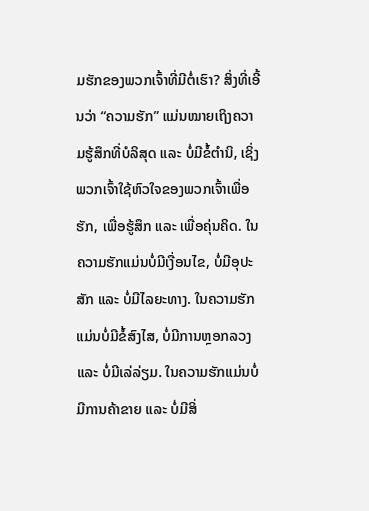ມຮັກຂອງພວກເຈົ້າທີ່ມີຕໍ່ເຮົາ? ສິ່ງທີ່ເອີ້ນວ່າ “ຄວາມຮັກ” ແມ່ນໝາຍເຖິງຄວາມຮູ້ສຶກທີ່ບໍລິສຸດ ແລະ ບໍ່ມີຂໍ້ຕໍານິ, ເຊິ່ງພວກເຈົ້າໃຊ້ຫົວໃຈຂອງພວກເຈົ້າເພື່ອຮັກ, ເພື່ອຮູ້ສຶກ ແລະ ເພື່ອຄຸ່ນຄິດ. ໃນຄວາມຮັກແມ່ນບໍ່ມີເງື່ອນໄຂ, ບໍ່ມີອຸປະສັກ ແລະ ບໍ່ມີໄລຍະທາງ. ໃນຄວາມຮັກແມ່ນບໍ່ມີຂໍ້ສົງໄສ, ບໍ່ມີການຫຼອກລວງ ແລະ ບໍ່ມີເລ່ລ່ຽມ. ໃນຄວາມຮັກແມ່ນບໍ່ມີການຄ້າຂາຍ ແລະ ບໍ່ມີສິ່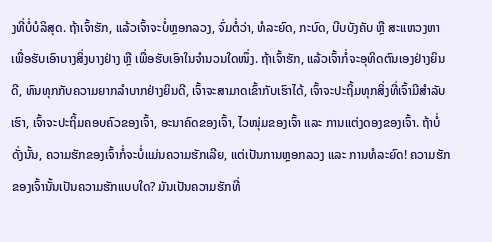ງທີ່ບໍ່ບໍລິສຸດ. ຖ້າເຈົ້າຮັກ, ແລ້ວເຈົ້າຈະບໍ່ຫຼອກລວງ, ຈົ່ມຕໍ່ວ່າ, ທໍລະຍົດ, ກະບົດ, ບີບບັງຄັບ ຫຼື ສະແຫວງຫາເພື່ອຮັບເອົາບາງສິ່ງບາງຢ່າງ ຫຼື ເພື່ອຮັບເອົາໃນຈໍານວນໃດໜຶ່ງ. ຖ້າເຈົ້າຮັກ, ແລ້ວເຈົ້າກໍ່ຈະອຸທິດຕົນເອງຢ່າງຍິນດີ, ທົນທຸກກັບຄວາມຍາກລໍາບາກຢ່າງຍິນດີ, ເຈົ້າຈະສາມາດເຂົ້າກັບເຮົາໄດ້, ເຈົ້າຈະປະຖິ້ມທຸກສິ່ງທີ່ເຈົ້າມີສຳລັບເຮົາ, ເຈົ້າຈະປະຖິ້ມຄອບຄົວຂອງເຈົ້າ, ອະນາຄົດຂອງເຈົ້າ, ໄວໜຸ່ມຂອງເຈົ້າ ແລະ ການແຕ່ງດອງຂອງເຈົ້າ. ຖ້າບໍ່ດັ່ງນັ້ນ, ຄວາມຮັກຂອງເຈົ້າກໍ່ຈະບໍ່ແມ່ນຄວາມຮັກເລີຍ, ແຕ່ເປັນການຫຼອກລວງ ແລະ ການທໍລະຍົດ! ຄວາມຮັກຂອງເຈົ້ານັ້ນເປັນຄວາມຮັກແບບໃດ? ມັນເປັນຄວາມຮັກທີ່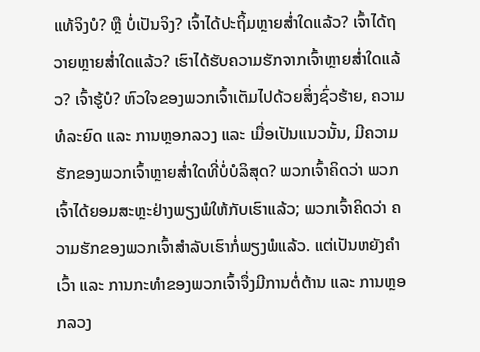ແທ້ຈິງບໍ? ຫຼື ບໍ່ເປັນຈິງ? ເຈົ້າໄດ້ປະຖິ້ມຫຼາຍສໍ່າໃດແລ້ວ? ເຈົ້າໄດ້ຖວາຍຫຼາຍສໍ່າໃດແລ້ວ? ເຮົາໄດ້ຮັບຄວາມຮັກຈາກເຈົ້າຫຼາຍສໍ່າໃດແລ້ວ? ເຈົ້າຮູ້ບໍ? ຫົວໃຈຂອງພວກເຈົ້າເຕັມໄປດ້ວຍສິ່ງຊົ່ວຮ້າຍ, ຄວາມທໍລະຍົດ ແລະ ການຫຼອກລວງ ແລະ ເມື່ອເປັນແນວນັ້ນ, ມີຄວາມຮັກຂອງພວກເຈົ້າຫຼາຍສໍ່າໃດທີ່ບໍ່ບໍລິສຸດ? ພວກເຈົ້າຄິດວ່າ ພວກເຈົ້າໄດ້ຍອມສະຫຼະຢ່າງພຽງພໍໃຫ້ກັບເຮົາແລ້ວ; ພວກເຈົ້າຄິດວ່າ ຄວາມຮັກຂອງພວກເຈົ້າສຳລັບເຮົາກໍ່ພຽງພໍແລ້ວ. ແຕ່ເປັນຫຍັງຄໍາເວົ້າ ແລະ ການກະທໍາຂອງພວກເຈົ້າຈຶ່ງມີການຕໍ່ຕ້ານ ແລະ ການຫຼອກລວງ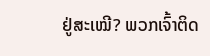ຢູ່ສະເໝີ? ພວກເຈົ້າຕິດ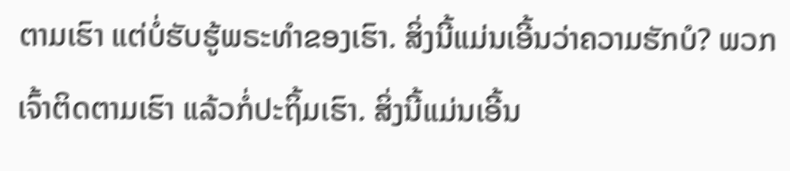ຕາມເຮົາ ແຕ່ບໍ່ຮັບຮູ້ພຣະທໍາຂອງເຮົາ. ສິ່ງນີ້ແມ່ນເອີ້ນວ່າຄວາມຮັກບໍ? ພວກເຈົ້າຕິດຕາມເຮົາ ແລ້ວກໍ່ປະຖິ້ມເຮົາ. ສິ່ງນີ້ແມ່ນເອີ້ນ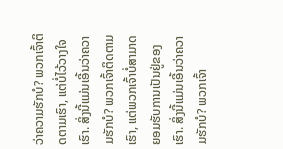ວ່າຄວາມຮັກບໍ? ພວກເຈົ້າຕິດຕາມເຮົາ, ແຕ່ບໍ່ໄວ້ວາງໃຈເຮົາ. ສິ່ງນີ້ແມ່ນເອີ້ນວ່າຄວາມຮັກບໍ? ພວກເຈົ້າຕິດຕາມເຮົາ, ແຕ່ພວກເຈົ້າບໍ່ສາມາດຍອມຮັບການເປັນຢູ່ຂອງເຮົາ. ສິ່ງນີ້ແມ່ນເອີ້ນວ່າຄວາມຮັກບໍ? ພວກເຈົ້າ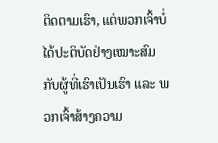ຕິດຕາມເຮົາ, ແຕ່ພວກເຈົ້າບໍ່ໄດ້ປະຕິບັດຢ່າງເໝາະສົມກັບຜູ້ທີ່ເຮົາເປັນເຮົາ ແລະ ພວກເຈົ້າສ້າງຄວາມ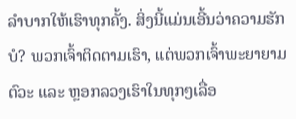ລໍາບາກໃຫ້ເຮົາທຸກຄັ້ງ. ສິ່ງນີ້ແມ່ນເອີ້ນວ່າຄວາມຮັກບໍ? ພວກເຈົ້າຕິດຕາມເຮົາ, ແຕ່ພວກເຈົ້າພະຍາຍາມຕົວະ ແລະ ຫຼອກລວງເຮົາໃນທຸກໆເລື່ອ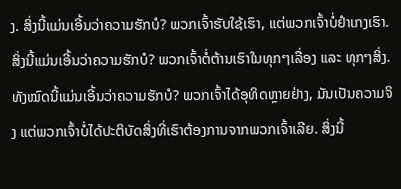ງ. ສິ່ງນີ້ແມ່ນເອີ້ນວ່າຄວາມຮັກບໍ? ພວກເຈົ້າຮັບໃຊ້ເຮົາ, ແຕ່ພວກເຈົ້າບໍ່ຢໍາເກງເຮົາ. ສິ່ງນີ້ແມ່ນເອີ້ນວ່າຄວາມຮັກບໍ? ພວກເຈົ້າຕໍ່ຕ້ານເຮົາໃນທຸກໆເລື່ອງ ແລະ ທຸກໆສິ່ງ. ທັງໝົດນີ້ແມ່ນເອີ້ນວ່າຄວາມຮັກບໍ? ພວກເຈົ້າໄດ້ອຸທິດຫຼາຍຢ່າງ, ມັນເປັນຄວາມຈິງ ແຕ່ພວກເຈົ້າບໍ່ໄດ້ປະຕິບັດສິ່ງທີ່ເຮົາຕ້ອງການຈາກພວກເຈົ້າເລີຍ. ສິ່ງນີ້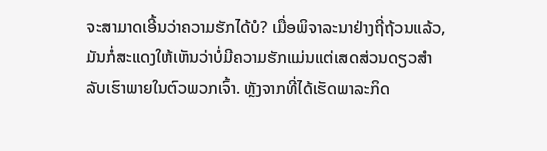ຈະສາມາດເອີ້ນວ່າຄວາມຮັກໄດ້ບໍ? ເມື່ອພິຈາລະນາຢ່າງຖີ່ຖ້ວນແລ້ວ, ມັນກໍ່ສະແດງໃຫ້ເຫັນວ່າບໍ່ມີຄວາມຮັກແມ່ນແຕ່ເສດສ່ວນດຽວສຳລັບເຮົາພາຍໃນຕົວພວກເຈົ້າ. ຫຼັງຈາກທີ່ໄດ້ເຮັດພາລະກິດ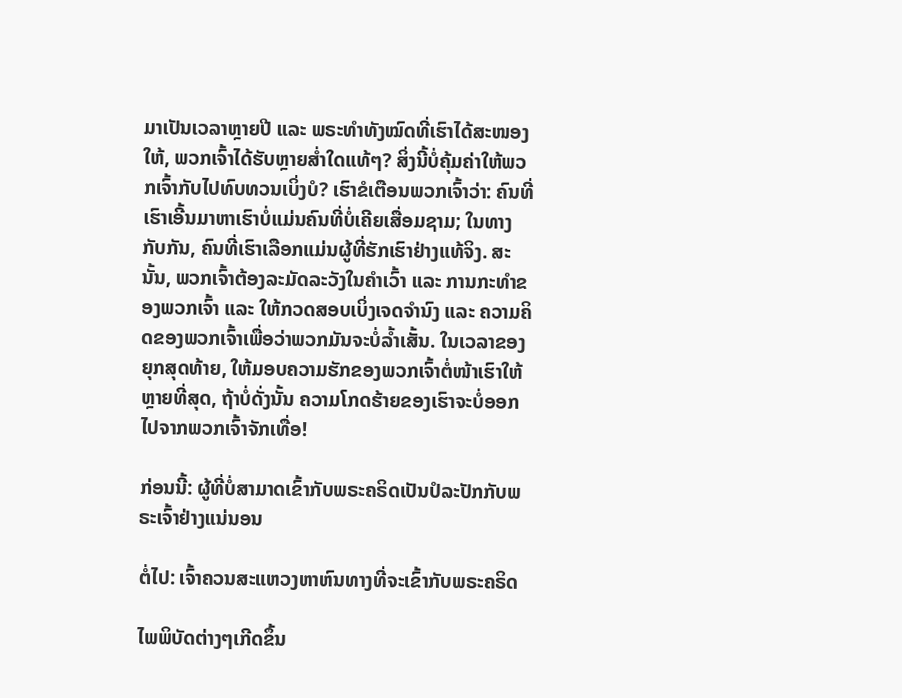ມາເປັນເວລາຫຼາຍປີ ແລະ ພຣະທໍາທັງໝົດທີ່ເຮົາໄດ້ສະໜອງໃຫ້, ພວກເຈົ້າໄດ້ຮັບຫຼາຍສໍ່າໃດແທ້ໆ? ສິ່ງນີ້ບໍ່ຄຸ້ມຄ່າໃຫ້ພວກເຈົ້າກັບໄປທົບທວນເບິ່ງບໍ? ເຮົາຂໍເຕືອນພວກເຈົ້າວ່າ: ຄົນທີ່ເຮົາເອີ້ນມາຫາເຮົາບໍ່ແມ່ນຄົນທີ່ບໍ່ເຄີຍເສື່ອມຊາມ; ໃນທາງກັບກັນ, ຄົນທີ່ເຮົາເລືອກແມ່ນຜູ້ທີ່ຮັກເຮົາຢ່າງແທ້ຈິງ. ສະນັ້ນ, ພວກເຈົ້າຕ້ອງລະມັດລະວັງໃນຄໍາເວົ້າ ແລະ ການກະທໍາຂອງພວກເຈົ້າ ແລະ ໃຫ້ກວດສອບເບິ່ງເຈດຈໍານົງ ແລະ ຄວາມຄິດຂອງພວກເຈົ້າເພື່ອວ່າພວກມັນຈະບໍ່ລໍ້າເສັ້ນ. ໃນເວລາຂອງຍຸກສຸດທ້າຍ, ໃຫ້ມອບຄວາມຮັກຂອງພວກເຈົ້າຕໍ່ໜ້າເຮົາໃຫ້ຫຼາຍທີ່ສຸດ, ຖ້າບໍ່ດັ່ງນັ້ນ ຄວາມໂກດຮ້າຍຂອງເຮົາຈະບໍ່ອອກໄປຈາກພວກເຈົ້າຈັກເທື່ອ!

ກ່ອນນີ້: ຜູ້ທີ່ບໍ່ສາມາດເຂົ້າກັບພຣະຄຣິດເປັນປໍລະປັກກັບພຣະເຈົ້າຢ່າງແນ່ນອນ

ຕໍ່ໄປ: ເຈົ້າຄວນສະແຫວງຫາຫົນທາງທີ່ຈະເຂົ້າກັບພຣະຄຣິດ

ໄພພິບັດຕ່າງໆເກີດຂຶ້ນ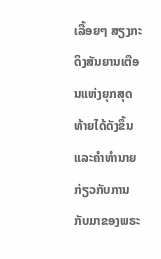ເລື້ອຍໆ ສຽງກະດິງສັນຍານເຕືອນແຫ່ງຍຸກສຸດທ້າຍໄດ້ດັງຂຶ້ນ ແລະຄໍາທໍານາຍກ່ຽວກັບການກັບມາຂອງພຣະ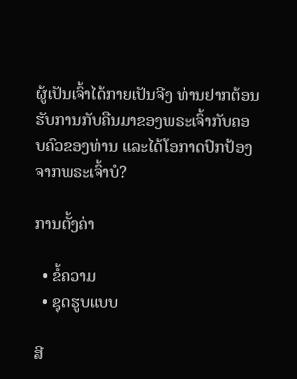ຜູ້ເປັນເຈົ້າໄດ້ກາຍເປັນຈີງ ທ່ານຢາກຕ້ອນຮັບການກັບຄືນມາຂອງພຣະເຈົ້າກັບຄອບຄົວຂອງທ່ານ ແລະໄດ້ໂອກາດປົກປ້ອງຈາກພຣະເຈົ້າບໍ?

ການຕັ້ງຄ່າ

  • ຂໍ້ຄວາມ
  • ຊຸດຮູບແບບ

ສີ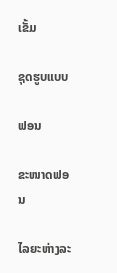ເຂັ້ມ

ຊຸດຮູບແບບ

ຟອນ

ຂະໜາດຟອນ

ໄລຍະຫ່າງລະ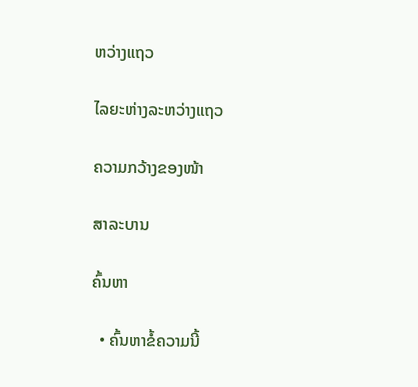ຫວ່າງແຖວ

ໄລຍະຫ່າງລະຫວ່າງແຖວ

ຄວາມກວ້າງຂອງໜ້າ

ສາລະບານ

ຄົ້ນຫາ

  • ຄົ້ນຫາຂໍ້ຄວາມນີ້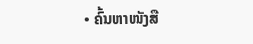• ຄົ້ນຫາໜັງສື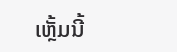ເຫຼັ້ມນີ້